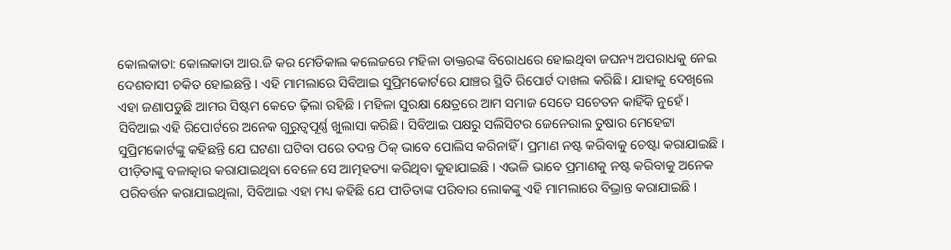କୋଲକାତା: କୋଲକାତା ଆର.ଜି କର ମେଡିକାଲ କଲେଜରେ ମହିଳା ଡାକ୍ତରଙ୍କ ବିରୋଧରେ ହୋଇଥିବା ଜଘନ୍ୟ ଅପରାଧକୁ ନେଇ ଦେଶବାସୀ ଚକିତ ହୋଇଛନ୍ତି । ଏହି ମାମଲାରେ ସିବିଆଇ ସୁପ୍ରିମକୋର୍ଟରେ ଯାଞ୍ଚର ସ୍ଥିତି ରିପୋର୍ଟ ଦାଖଲ କରିଛି। ଯାହାକୁ ଦେଖିଲେ ଏହା ଜଣାପଡୁଛି ଆମର ସିଷ୍ଟମ କେତେ ଢ଼ିଲା ରହିଛି । ମହିଳା ସୁରକ୍ଷା କ୍ଷେତ୍ରରେ ଆମ ସମାଜ ସେତେ ସଚେତନ କାହିଁକି ନୁହେଁ । ସିବିଆଇ ଏହି ରିପୋର୍ଟରେ ଅନେକ ଗୁରୁତ୍ୱପୂର୍ଣ୍ଣ ଖୁଲାସା କରିଛି। ସିବିଆଇ ପକ୍ଷରୁ ସଲିସିଟର ଜେନେରାଲ ତୁଷାର ମେହେଟ୍ଟା ସୁପ୍ରିମକୋର୍ଟଙ୍କୁ କହିଛନ୍ତି ଯେ ଘଟଣା ଘଟିବା ପରେ ତଦନ୍ତ ଠିକ୍ ଭାବେ ପୋଲିସ କରିନାହିଁ । ପ୍ରମାଣ ନଷ୍ଟ କରିବାକୁ ଚେଷ୍ଟା କରାଯାଇଛି । ପୀଡ଼ିତାଙ୍କୁ ବଳାତ୍କାର କରାଯାଇଥିବା ବେଳେ ସେ ଆତ୍ମହତ୍ୟା କରିଥିବା କୁହାଯାଇଛି । ଏଭଳି ଭାବେ ପ୍ରମାଣକୁ ନଷ୍ଟ କରିବାକୁ ଅନେକ ପରିବର୍ତ୍ତନ କରାଯାଇଥିଲା, ସିବିଆଇ ଏହା ମଧ୍ୟ କହିଛି ଯେ ପୀଡିତାଙ୍କ ପରିବାର ଲୋକଙ୍କୁ ଏହି ମାମଲାରେ ବିଭ୍ରାନ୍ତ କରାଯାଇଛି ।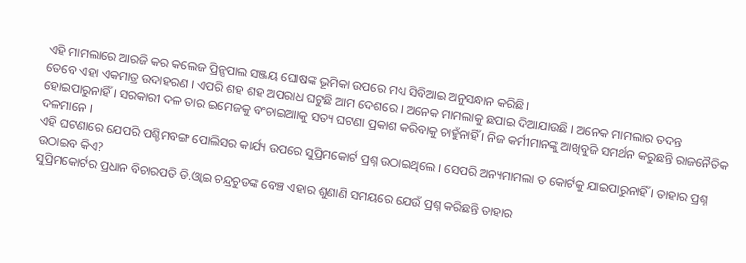ଏହି ମାମଲାରେ ଆରଜି କର କଲେଜ ପ୍ରିନ୍ସପାଲ ସଞ୍ଜୟ ଘୋଷଙ୍କ ଭୂମିକା ଉପରେ ମଧ୍ୟ ସିବିଆଇ ଅନୁସନ୍ଧାନ କରିଛି।
ତେବେ ଏହା ଏକମାତ୍ର ଉଦାହରଣ । ଏପରି ଶହ ଶହ ଅପରାଧ ଘଟୁଛି ଆମ ଦେଶରେ । ଅନେକ ମାମଲାକୁ ଛପାଇ ଦିଆଯାଉଛି । ଅନେକ ମାମଲାର ତଦନ୍ତ ହୋଇପାରୁନାହିଁ । ସରକାରୀ ଦଳ ତାର ଇମେଜକୁ ବଂଚାଇଆାକୁ ସତ୍ୟ ଘଟଣା ପ୍ରକାଶ କରିବାକୁ ଚାହୁଁନାହିଁ । ନିଜ କର୍ମୀମାନଙ୍କୁ ଆଖିବୁଜି ସମର୍ଥନ କରୁଛନ୍ତି ରାଜନୈତିକ ଦଳମାନେ ।
ଏହି ଘଟଣାରେ ଯେପରି ପଶ୍ଚିମବଙ୍ଗ ପୋଲିସର କାର୍ଯ୍ୟ ଉପରେ ସୁପ୍ରିମକୋର୍ଟ ପ୍ରଶ୍ନ ଉଠାଇଥିଲେ । ସେପରି ଅନ୍ୟମାମଲା ତ କୋର୍ଟକୁ ଯାଇପାରୁନାହିଁ । ତାହାର ପ୍ରଶ୍ନ ଉଠାଇବ କିଏ?
ସୁପ୍ରିମକୋର୍ଟର ପ୍ରଧାନ ବିଚାରପତି ଡି.ଓ୍ବାଇ ଚନ୍ଦ୍ରଚୁଡଙ୍କ ବେଞ୍ଚ ଏହାର ଶୁଣାଣି ସମୟରେ ଯେଉଁ ପ୍ରଶ୍ନ କରିଛନ୍ତି ତାହାର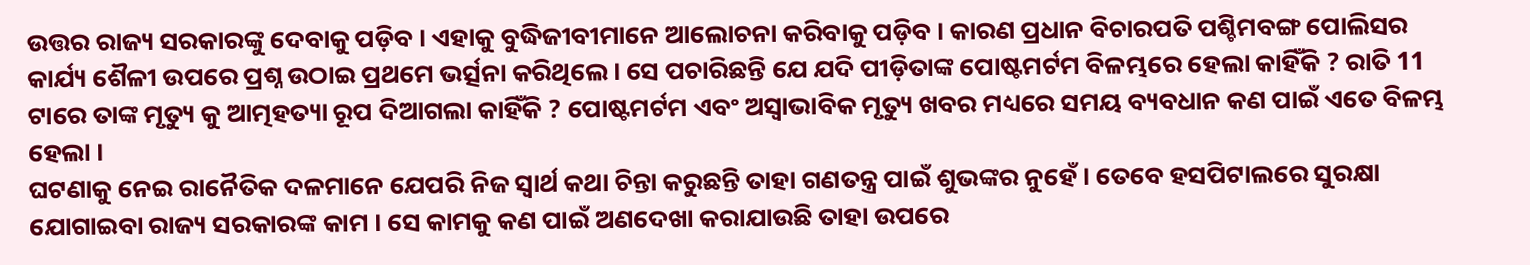ଉତ୍ତର ରାଜ୍ୟ ସରକାରଙ୍କୁ ଦେବାକୁ ପଡ଼ିବ । ଏହାକୁ ବୁଦ୍ଧିଜୀବୀମାନେ ଆଲୋଚନା କରିବାକୁ ପଡ଼ିବ । କାରଣ ପ୍ରଧାନ ବିଚାରପତି ପଶ୍ଚିମବଙ୍ଗ ପୋଲିସର କାର୍ଯ୍ୟ ଶୈଳୀ ଉପରେ ପ୍ରଶ୍ନ ଉଠାଇ ପ୍ରଥମେ ଭର୍ତ୍ସନା କରିଥିଲେ। ସେ ପଚାରିଛନ୍ତି ଯେ ଯଦି ପୀଡ଼ିତାଙ୍କ ପୋଷ୍ଟମର୍ଟମ ବିଳମ୍ଭରେ ହେଲା କାହିଁକି ? ରାତି 11 ଟାରେ ତାଙ୍କ ମୃତ୍ୟୁ କୁ ଆତ୍ମହତ୍ୟା ରୂପ ଦିଆଗଲା କାହିଁକି ? ପୋଷ୍ଟମର୍ଟମ ଏବଂ ଅସ୍ୱାଭାବିକ ମୃତ୍ୟୁ ଖବର ମଧ୍ୟରେ ସମୟ ବ୍ୟବଧାନ କଣ ପାଇଁ ଏତେ ବିଳମ୍ଭ ହେଲା ।
ଘଟଣାକୁ ନେଇ ରାନୈତିକ ଦଳମାନେ ଯେପରି ନିଜ ସ୍ବାର୍ଥ କଥା ଚିନ୍ତା କରୁଛନ୍ତି ତାହା ଗଣତନ୍ତ୍ର ପାଇଁ ଶୁଭଙ୍କର ନୁହେଁ । ତେବେ ହସପିଟାଲରେ ସୁରକ୍ଷା ଯୋଗାଇବା ରାଜ୍ୟ ସରକାରଙ୍କ କାମ । ସେ କାମକୁ କଣ ପାଇଁ ଅଣଦେଖା କରାଯାଉଛି ତାହା ଉପରେ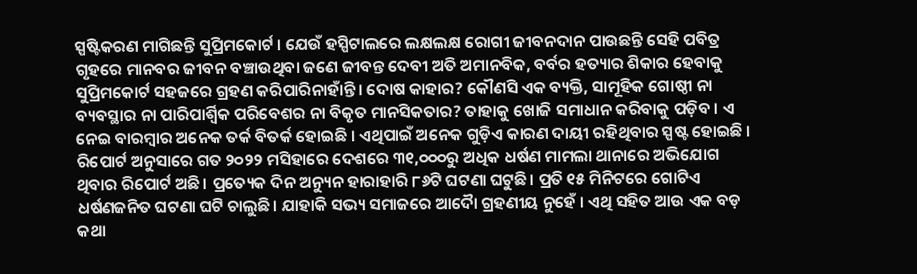ସ୍ପଷ୍ଟିକରଣ ମାଗିଛନ୍ତି ସୁପ୍ରିମକୋର୍ଟ । ଯେଉଁ ହସ୍ପିଟାଲରେ ଲକ୍ଷଲକ୍ଷ ରୋଗୀ ଜୀବନଦାନ ପାଉଛନ୍ତି ସେହି ପବିତ୍ର ଗୃହରେ ମାନବର ଜୀବନ ବଞ୍ଚାଉଥିବା ଜଣେ ଜୀବନ୍ତ ଦେବୀ ଅତି ଅମାନବିକ, ବର୍ବର ହତ୍ୟାର ଶିକାର ହେବାକୁ ସୁପ୍ରିମକୋର୍ଟ ସହଜରେ ଗ୍ରହଣ କରିପାରିନାହାଁନ୍ତି । ଦୋଷ କାହାର? କୌଣସି ଏକ ବ୍ୟକ୍ତି, ସାମୂହିକ ଗୋଷ୍ଠୀ ନା ବ୍ୟବସ୍ଥାର ନା ପାରିପାର୍ଶ୍ୱିକ ପରିବେଶର ନା ବିକୃତ ମାନସିକତାର? ତାହାକୁ ଖୋଜି ସମାଧାନ କରିବାକୁ ପଡ଼ିବ । ଏ ନେଇ ବାରମ୍ୱାର ଅନେକ ତର୍କ ବିତର୍କ ହୋଇଛି । ଏଥିପାଇଁ ଅନେକ ଗୁଡ଼ିଏ କାରଣ ଦାୟୀ ରହିଥିବାର ସ୍ପଷ୍ଟ ହୋଇଛି ।
ରିପୋର୍ଟ ଅନୁସାରେ ଗତ ୨୦୨୨ ମସିହାରେ ଦେଶରେ ୩୧,୦୦୦ରୁ ଅଧିକ ଧର୍ଷଣ ମାମଲା ଥାନାରେ ଅଭିଯୋଗ ଥିବାର ରିପୋର୍ଟ ଅଛି। ପ୍ରତ୍ୟେକ ଦିନ ଅନ୍ୟୁନ ହାରାହାରି ୮୬ଟି ଘଟଣା ଘଟୁଛି। ପ୍ରତି ୧୫ ମିନିଟରେ ଗୋଟିଏ ଧର୍ଷଣଜନିତ ଘଟଣା ଘଟି ଚାଲୁଛି। ଯାହାକି ସଭ୍ୟ ସମାଜରେ ଆଦୈା ଗ୍ରହଣୀୟ ନୁହେଁ । ଏଥି ସହିତ ଆଉ ଏକ ବଡ଼ କଥା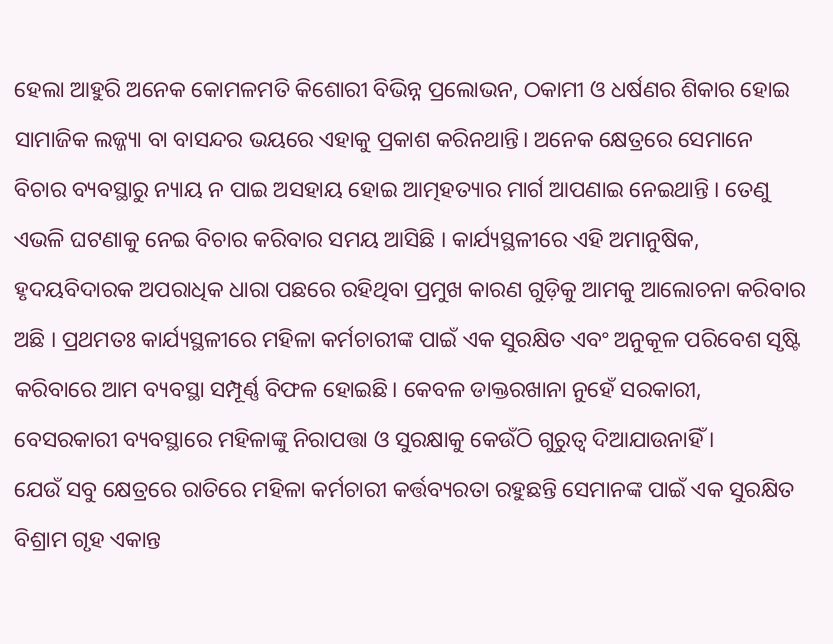ହେଲା ଆହୁରି ଅନେକ କୋମଳମତି କିଶୋରୀ ବିଭିନ୍ନ ପ୍ରଲୋଭନ, ଠକାମୀ ଓ ଧର୍ଷଣର ଶିକାର ହୋଇ ସାମାଜିକ ଲଜ୍ଜ୍ୟା ବା ବାସନ୍ଦର ଭୟରେ ଏହାକୁ ପ୍ରକାଶ କରିନଥାନ୍ତି। ଅନେକ କ୍ଷେତ୍ରରେ ସେମାନେ ବିଚାର ବ୍ୟବସ୍ଥାରୁ ନ୍ୟାୟ ନ ପାଇ ଅସହାୟ ହୋଇ ଆତ୍ମହତ୍ୟାର ମାର୍ଗ ଆପଣାଇ ନେଇଥାନ୍ତି । ତେଣୁ ଏଭଳି ଘଟଣାକୁ ନେଇ ବିଚାର କରିବାର ସମୟ ଆସିଛି । କାର୍ଯ୍ୟସ୍ଥଳୀରେ ଏହି ଅମାନୁଷିକ, ହୃଦୟବିଦାରକ ଅପରାଧିକ ଧାରା ପଛରେ ରହିଥିବା ପ୍ରମୁଖ କାରଣ ଗୁଡ଼ିକୁ ଆମକୁ ଆଲୋଚନା କରିବାର ଅଛି । ପ୍ରଥମତଃ କାର୍ଯ୍ୟସ୍ଥଳୀରେ ମହିଳା କର୍ମଚାରୀଙ୍କ ପାଇଁ ଏକ ସୁରକ୍ଷିତ ଏବଂ ଅନୁକୂଳ ପରିବେଶ ସୃଷ୍ଟି କରିବାରେ ଆମ ବ୍ୟବସ୍ଥା ସମ୍ପୂର୍ଣ୍ଣ ବିଫଳ ହୋଇଛି। କେବଳ ଡାକ୍ତରଖାନା ନୁହେଁ ସରକାରୀ, ବେସରକାରୀ ବ୍ୟବସ୍ଥାରେ ମହିଳାଙ୍କୁ ନିରାପତ୍ତା ଓ ସୁରକ୍ଷାକୁ କେଉଁଠି ଗୁରୁତ୍ବ ଦିଆଯାଉନାହିଁ ।
ଯେଉଁ ସବୁ କ୍ଷେତ୍ରରେ ରାତିରେ ମହିଳା କର୍ମଚାରୀ କର୍ତ୍ତବ୍ୟରତା ରହୁଛନ୍ତି ସେମାନଙ୍କ ପାଇଁ ଏକ ସୁରକ୍ଷିତ ବିଶ୍ରାମ ଗୃହ ଏକାନ୍ତ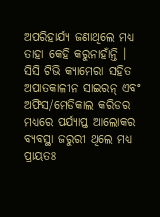ଅପରିହାର୍ଯ୍ୟ ଜଣାଥିଲେ ମଧ୍ୟ ତାହା କେହି କରୁନାହାଁନ୍ତି । ସିସି ଟିଭି କ୍ୟାମେରା ସହିତ ଅପାତକାଳୀନ ସାଇରନ୍ ଏବଂ ଅଫିସ/ମେଡିକାଲ କରିଡର ମଧ୍ୟରେ ପର୍ଯ୍ୟାପ୍ତ ଆଲୋକର ବ୍ୟବସ୍ଥା ଜରୁରୀ ଥିଲେ ମଧ୍ୟ ପ୍ରାୟତଃ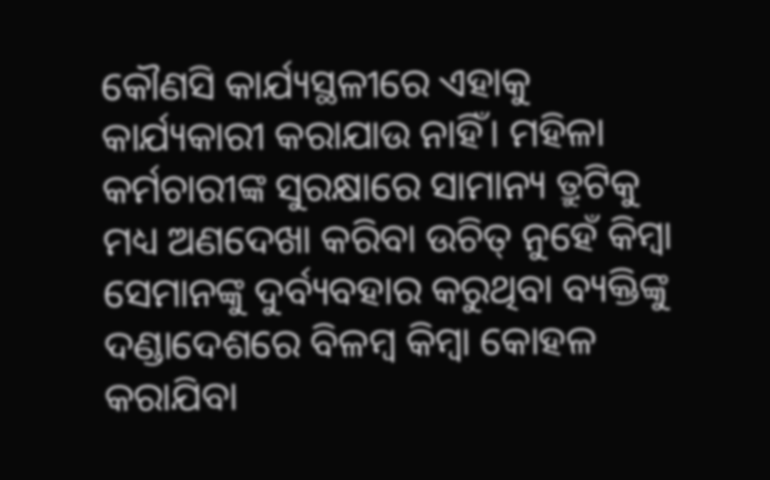କୌଣସି କାର୍ଯ୍ୟସ୍ଥଳୀରେ ଏହାକୁ କାର୍ଯ୍ୟକାରୀ କରାଯାଉ ନାହିଁ। ମହିଳା କର୍ମଚାରୀଙ୍କ ସୁରକ୍ଷାରେ ସାମାନ୍ୟ ତ୍ରୁଟିକୁ ମଧ୍ୟ ଅଣଦେଖା କରିବା ଉଚିତ୍ ନୁହେଁ କିମ୍ଵା ସେମାନଙ୍କୁ ଦୁର୍ବ୍ୟବହାର କରୁଥିବା ବ୍ୟକ୍ତିଙ୍କୁ ଦଣ୍ଡାଦେଶରେ ବିଳମ୍ବ କିମ୍ଵା କୋହଳ କରାଯିବା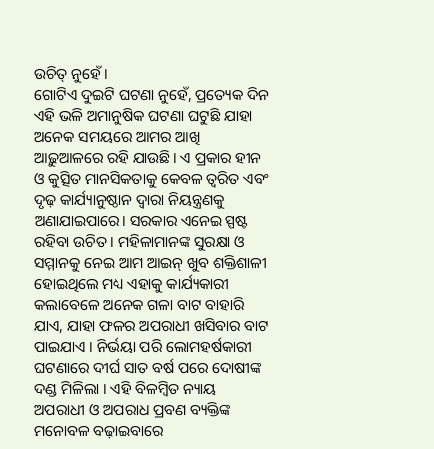ଉଚିତ୍ ନୁହେଁ।
ଗୋଟିଏ ଦୁଇଟି ଘଟଣା ନୁହେଁ, ପ୍ରତ୍ୟେକ ଦିନ ଏହି ଭଳି ଅମାନୁଷିକ ଘଟଣା ଘଟୁଛି ଯାହା ଅନେକ ସମୟରେ ଆମର ଆଖି ଆଢ଼ୁଆଳରେ ରହି ଯାଉଛି। ଏ ପ୍ରକାର ହୀନ ଓ କୁତ୍ସିତ ମାନସିକତାକୁ କେବଳ ତ୍ୱରିତ ଏବଂ ଦୃଢ଼ କାର୍ଯ୍ୟାନୁଷ୍ଠାନ ଦ୍ୱାରା ନିୟନ୍ତ୍ରଣକୁ ଅଣାଯାଇପାରେ। ସରକାର ଏନେଇ ସ୍ପଷ୍ଟ ରହିବା ଉଚିତ । ମହିଳାମାନଙ୍କ ସୁରକ୍ଷା ଓ ସମ୍ମାନକୁ ନେଇ ଆମ ଆଇନ୍ ଖୁବ ଶକ୍ତିଶାଳୀ ହୋଇଥିଲେ ମଧ୍ୟ ଏହାକୁ କାର୍ଯ୍ୟକାରୀ କଲାବେଳେ ଅନେକ ଗଳା ବାଟ ବାହାରି ଯାଏ, ଯାହା ଫଳର ଅପରାଧୀ ଖସିବାର ବାଟ ପାଇଯାଏ । ନିର୍ଭୟା ପରି ଲୋମହର୍ଷକାରୀ ଘଟଣାରେ ଦୀର୍ଘ ସାତ ବର୍ଷ ପରେ ଦୋଷୀଙ୍କ ଦଣ୍ଡ ମିଳିଲା । ଏହି ବିଳମ୍ବିତ ନ୍ୟାୟ ଅପରାଧୀ ଓ ଅପରାଧ ପ୍ରବଣ ବ୍ୟକ୍ତିଙ୍କ ମନୋବଳ ବଢ଼ାଇବାରେ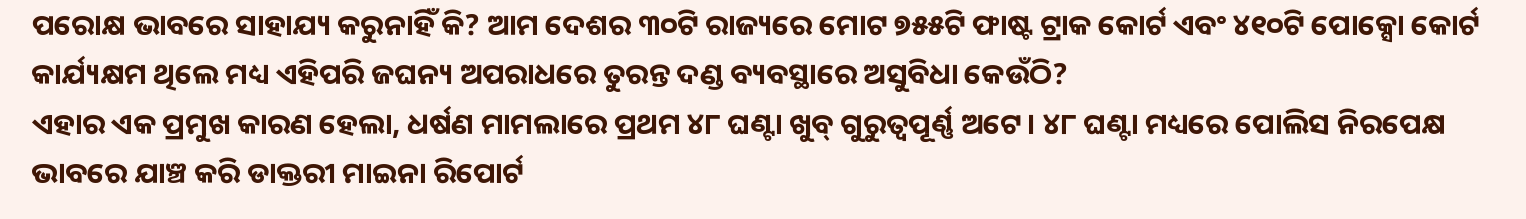ପରୋକ୍ଷ ଭାବରେ ସାହାଯ୍ୟ କରୁନାହିଁ କି? ଆମ ଦେଶର ୩୦ଟି ରାଜ୍ୟରେ ମୋଟ ୭୫୫ଟି ଫାଷ୍ଟ ଟ୍ରାକ କୋର୍ଟ ଏବଂ ୪୧୦ଟି ପୋକ୍ସୋ କୋର୍ଟ କାର୍ଯ୍ୟକ୍ଷମ ଥିଲେ ମଧ୍ୟ ଏହିପରି ଜଘନ୍ୟ ଅପରାଧରେ ତୁରନ୍ତ ଦଣ୍ଡ ବ୍ୟବସ୍ଥାରେ ଅସୁବିଧା କେଉଁଠି?
ଏହାର ଏକ ପ୍ରମୁଖ କାରଣ ହେଲା, ଧର୍ଷଣ ମାମଲାରେ ପ୍ରଥମ ୪୮ ଘଣ୍ଟା ଖୁବ୍ ଗୁରୁତ୍ୱପୂର୍ଣ୍ଣ ଅଟେ। ୪୮ ଘଣ୍ଟା ମଧ୍ୟରେ ପୋଲିସ ନିରପେକ୍ଷ ଭାବରେ ଯାଞ୍ଚ କରି ଡାକ୍ତରୀ ମାଇନା ରିପୋର୍ଟ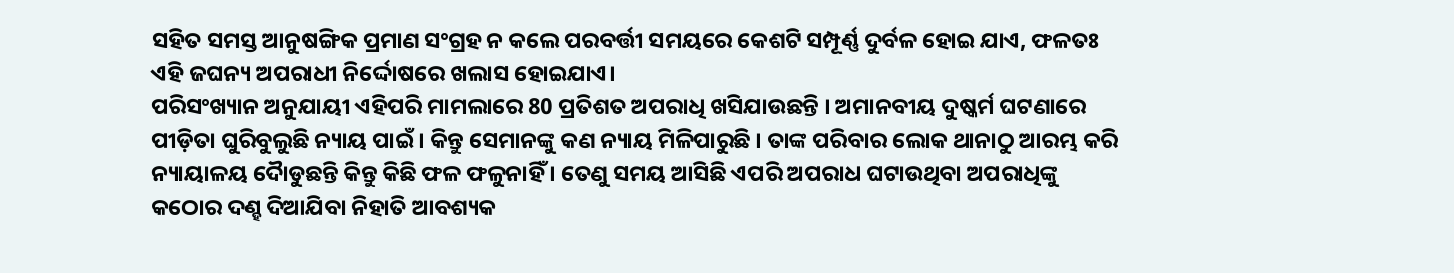ସହିତ ସମସ୍ତ ଆନୁଷଙ୍ଗିକ ପ୍ରମାଣ ସଂଗ୍ରହ ନ କଲେ ପରବର୍ତ୍ତୀ ସମୟରେ କେଶଟି ସମ୍ପୂର୍ଣ୍ଣ ଦୁର୍ବଳ ହୋଇ ଯାଏ, ଫଳତଃ ଏହି ଜଘନ୍ୟ ଅପରାଧୀ ନିର୍ଦ୍ଦୋଷରେ ଖଲାସ ହୋଇଯାଏ।
ପରିସଂଖ୍ୟାନ ଅନୁଯାୟୀ ଏହିପରି ମାମଲାରେ 80 ପ୍ରତିଶତ ଅପରାଧି ଖସିଯାଉଛନ୍ତି । ଅମାନବୀୟ ଦୁଷ୍କର୍ମ ଘଟଣାରେ ପୀଡ଼ିତା ଘୁରିବୁଲୁଛି ନ୍ୟାୟ ପାଇଁ । କିନ୍ତୁ ସେମାନଙ୍କୁ କଣ ନ୍ୟାୟ ମିଳିପାରୁଛି । ତାଙ୍କ ପରିବାର ଲୋକ ଥାନାଠୁ ଆରମ୍ଭ କରି ନ୍ୟାୟାଳୟ ଦୈାଡୁଛନ୍ତି କିନ୍ତୁ କିଛି ଫଳ ଫଳୁନାହିଁ । ତେଣୁ ସମୟ ଆସିଛି ଏପରି ଅପରାଧ ଘଟାଉଥିବା ଅପରାଧିଙ୍କୁ କଠୋର ଦଣ୍ହ ଦିଆଯିବା ନିହାତି ଆବଶ୍ୟକ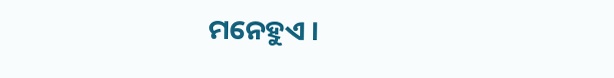ମନେହୁଏ ।